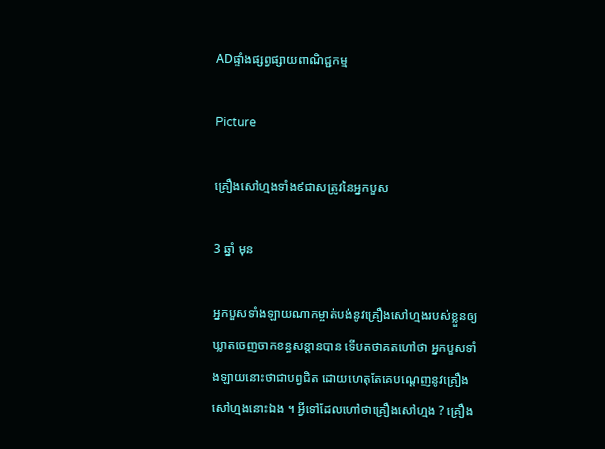ADផ្ទាំងផ្សព្វផ្សាយពាណិជ្ជកម្ម

Picture

គ្រឿងសៅហ្មងទាំង៩ជាសត្រូវនៃអ្នកបួស

3 ឆ្នាំ មុន

អ្នកបួសទាំងឡាយណាកម្ចាត់បង់នូវគ្រឿងសៅហ្មងរបស់ខ្លួនឲ្យឃ្លាតចេញចាកខន្ធសន្តានបាន ទើបតថាគតហៅថា អ្នកបួសទាំងឡាយនោះថាជាបព្វជិត ដោយហេតុតែគេបណ្ដេញនូវគ្រឿងសៅហ្មងនោះឯង ។ អ្វីទៅដែលហៅថាគ្រឿងសៅហ្មង ? គ្រឿង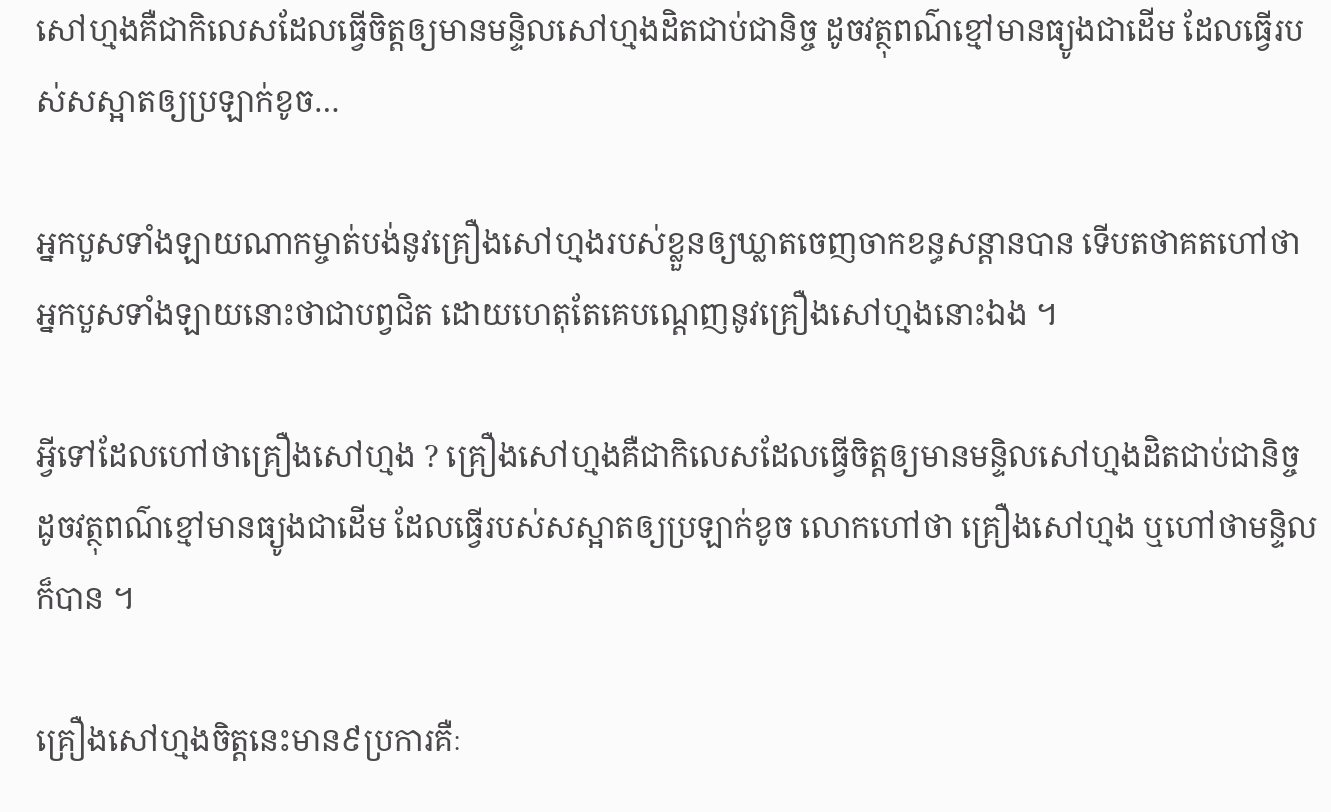សៅហ្មងគឺជាកិលេសដែលធ្វើចិត្តឲ្យមានមន្ទិលសៅហ្មងដិតជាប់ជានិច្ច ដូចវត្ថុពណ៌ខ្មៅមានធ្យូងជាដើម ដែលធ្វើរបស់សស្អាតឲ្យប្រឡាក់ខូច…

អ្នកបួសទាំងឡាយណាកម្ចាត់បង់នូវគ្រឿងសៅហ្មងរបស់ខ្លួនឲ្យឃ្លាតចេញចាកខន្ធសន្តានបាន ទើបតថាគតហៅថា អ្នកបួសទាំងឡាយនោះថាជាបព្វជិត ដោយហេតុតែគេបណ្ដេញនូវគ្រឿងសៅហ្មងនោះឯង ។

អ្វីទៅដែលហៅថាគ្រឿងសៅហ្មង ? គ្រឿងសៅហ្មងគឺជាកិលេសដែលធ្វើចិត្តឲ្យមានមន្ទិលសៅហ្មងដិតជាប់ជានិច្ច ដូចវត្ថុពណ៌ខ្មៅមានធ្យូងជាដើម ដែលធ្វើរបស់សស្អាតឲ្យប្រឡាក់ខូច លោកហៅថា គ្រឿងសៅហ្មង ឬហៅថាមន្ទិលក៏បាន ។

គ្រឿងសៅហ្មងចិត្តនេះមាន៩ប្រការគឺៈ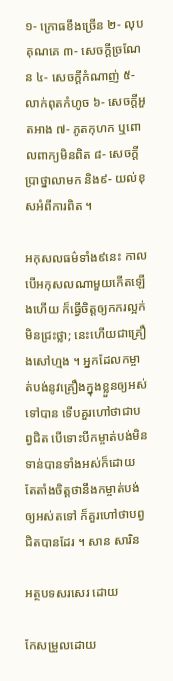១- ក្រោធខឹងច្រើន ២- លុបគុណគេ ៣- សេចក្ដីច្រណែន ៤- សេចក្ដីកំណាញ់ ៥- លាក់ពុតកំហូច ៦- សេចក្ដីអួតអាង ៧- ភូតកុហក ឬពោលពាក្យមិនពិត ៨- សេចក្ដីប្រាថ្នាលាមក និង៩- យល់ខុសអំពីការពិត ។

អកុសលធម៌ទាំង៩នេះ កាលបើអកុសលណាមួយកើតឡើងហើយ ក៏ធ្វើចិត្តឲ្យកករល្អក់មិនជ្រះថ្លា; នេះហើយជាគ្រឿងសៅហ្មង ។ អ្នកដែលកម្ចាត់បង់នូវគ្រឿងក្នុងខ្លួនឲ្យអស់ទៅបាន ទើបគួរហៅថាជាបព្វជិត បើទោះបីកម្ចាត់បង់មិនទាន់បានទាំងអស់ក៏ដោយ តែតាំងចិត្តថានឹងកម្ចាត់បង់ឲ្យអស់តទៅ ក៏គួរហៅថាបព្វជិតបានដែរ ។ សាន សារិន

អត្ថបទសរសេរ ដោយ

កែសម្រួលដោយ